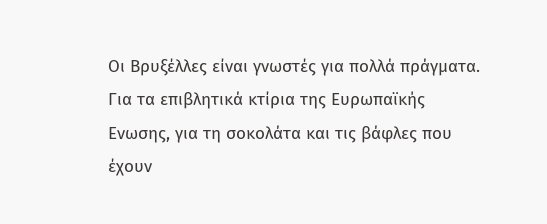Οι Βρυξέλλες είναι γνωστές για πολλά πράγματα. Για τα επιβλητικά κτίρια της Ευρωπαϊκής Ενωσης, για τη σοκολάτα και τις βάφλες που έχουν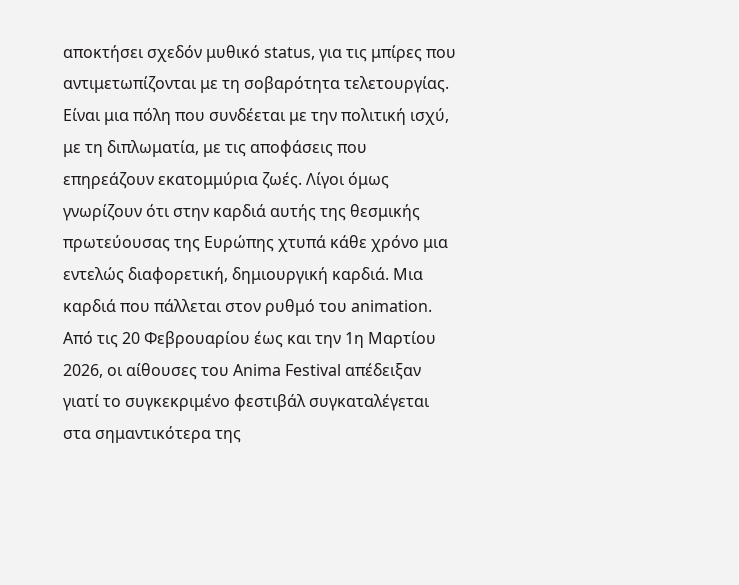αποκτήσει σχεδόν μυθικό status, για τις μπίρες που αντιμετωπίζονται με τη σοβαρότητα τελετουργίας. Είναι μια πόλη που συνδέεται με την πολιτική ισχύ, με τη διπλωματία, με τις αποφάσεις που επηρεάζουν εκατομμύρια ζωές. Λίγοι όμως γνωρίζουν ότι στην καρδιά αυτής της θεσμικής πρωτεύουσας της Ευρώπης χτυπά κάθε χρόνο μια εντελώς διαφορετική, δημιουργική καρδιά. Μια καρδιά που πάλλεται στον ρυθμό του animation.
Από τις 20 Φεβρουαρίου έως και την 1η Μαρτίου 2026, οι αίθουσες του Anima Festival απέδειξαν γιατί το συγκεκριμένο φεστιβάλ συγκαταλέγεται στα σημαντικότερα της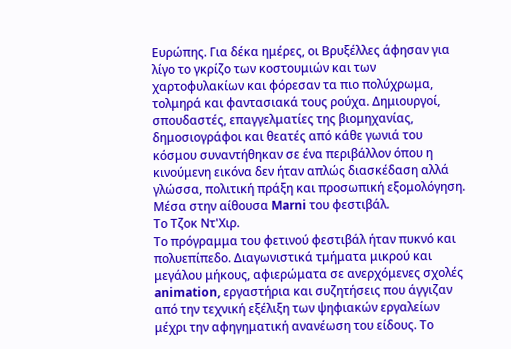Ευρώπης. Για δέκα ημέρες, οι Βρυξέλλες άφησαν για λίγο το γκρίζο των κοστουμιών και των χαρτοφυλακίων και φόρεσαν τα πιο πολύχρωμα, τολμηρά και φαντασιακά τους ρούχα. Δημιουργοί, σπουδαστές, επαγγελματίες της βιομηχανίας, δημοσιογράφοι και θεατές από κάθε γωνιά του κόσμου συναντήθηκαν σε ένα περιβάλλον όπου η κινούμενη εικόνα δεν ήταν απλώς διασκέδαση αλλά γλώσσα, πολιτική πράξη και προσωπική εξομολόγηση.
Μέσα στην αίθουσα Marni του φεστιβάλ.
Το Τζοκ Ντ'Χιρ.
Το πρόγραμμα του φετινού φεστιβάλ ήταν πυκνό και πολυεπίπεδο. Διαγωνιστικά τμήματα μικρού και μεγάλου μήκους, αφιερώματα σε ανερχόμενες σχολές animation, εργαστήρια και συζητήσεις που άγγιζαν από την τεχνική εξέλιξη των ψηφιακών εργαλείων μέχρι την αφηγηματική ανανέωση του είδους. Το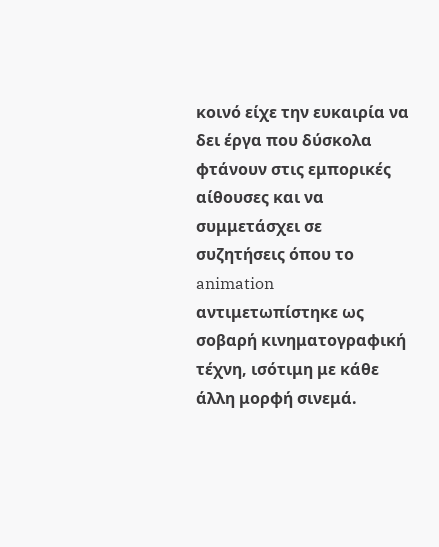κοινό είχε την ευκαιρία να δει έργα που δύσκολα φτάνουν στις εμπορικές αίθουσες και να συμμετάσχει σε συζητήσεις όπου το animation αντιμετωπίστηκε ως σοβαρή κινηματογραφική τέχνη, ισότιμη με κάθε άλλη μορφή σινεμά.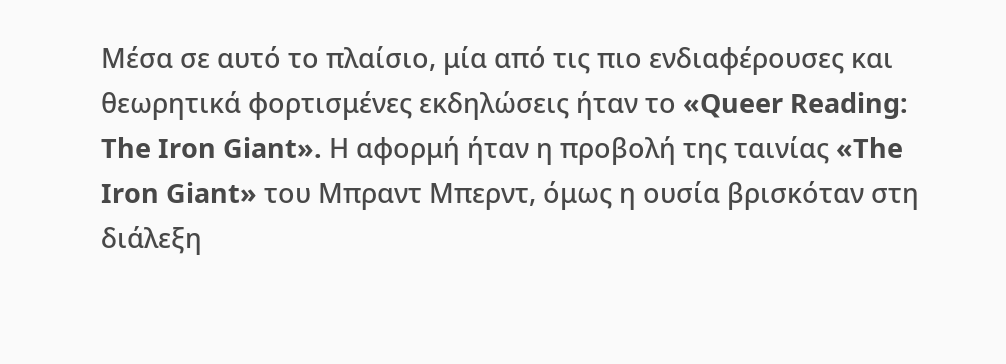Μέσα σε αυτό το πλαίσιο, μία από τις πιο ενδιαφέρουσες και θεωρητικά φορτισμένες εκδηλώσεις ήταν το «Queer Reading: The Iron Giant». Η αφορμή ήταν η προβολή της ταινίας «The Iron Giant» του Μπραντ Μπερντ, όμως η ουσία βρισκόταν στη διάλεξη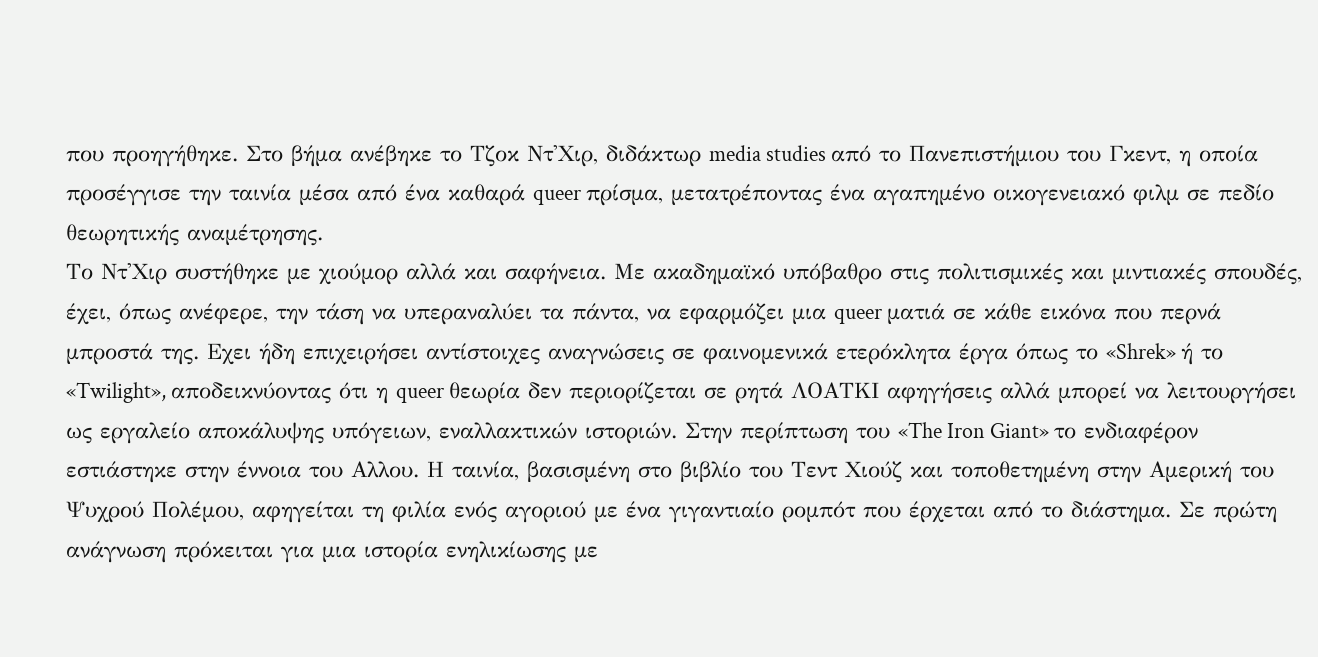που προηγήθηκε. Στο βήμα ανέβηκε το Τζοκ Ντ'Χιρ, διδάκτωρ media studies από το Πανεπιστήμιου του Γκεντ, η οποία προσέγγισε την ταινία μέσα από ένα καθαρά queer πρίσμα, μετατρέποντας ένα αγαπημένο οικογενειακό φιλμ σε πεδίο θεωρητικής αναμέτρησης.
Το Ντ'Χιρ συστήθηκε με χιούμορ αλλά και σαφήνεια. Με ακαδημαϊκό υπόβαθρο στις πολιτισμικές και μιντιακές σπουδές, έχει, όπως ανέφερε, την τάση να υπεραναλύει τα πάντα, να εφαρμόζει μια queer ματιά σε κάθε εικόνα που περνά μπροστά της. Εχει ήδη επιχειρήσει αντίστοιχες αναγνώσεις σε φαινομενικά ετερόκλητα έργα όπως το «Shrek» ή το «Twilight», αποδεικνύοντας ότι η queer θεωρία δεν περιορίζεται σε ρητά ΛΟΑΤΚΙ αφηγήσεις αλλά μπορεί να λειτουργήσει ως εργαλείο αποκάλυψης υπόγειων, εναλλακτικών ιστοριών. Στην περίπτωση του «The Iron Giant» το ενδιαφέρον εστιάστηκε στην έννοια του Αλλου. Η ταινία, βασισμένη στο βιβλίο του Τεντ Χιούζ και τοποθετημένη στην Αμερική του Ψυχρού Πολέμου, αφηγείται τη φιλία ενός αγοριού με ένα γιγαντιαίο ρομπότ που έρχεται από το διάστημα. Σε πρώτη ανάγνωση πρόκειται για μια ιστορία ενηλικίωσης με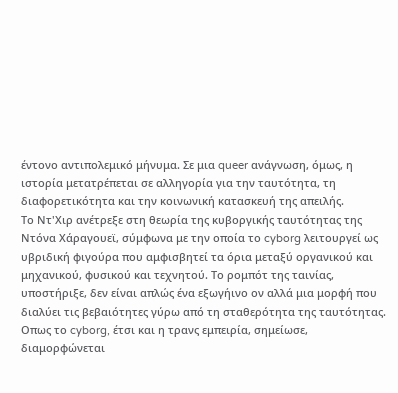έντονο αντιπολεμικό μήνυμα. Σε μια queer ανάγνωση, όμως, η ιστορία μετατρέπεται σε αλληγορία για την ταυτότητα, τη διαφορετικότητα και την κοινωνική κατασκευή της απειλής.
Το Ντ'Χιρ ανέτρεξε στη θεωρία της κυβοργικής ταυτότητας της Ντόνα Χάραγουεϊ, σύμφωνα με την οποία το cyborg λειτουργεί ως υβριδική φιγούρα που αμφισβητεί τα όρια μεταξύ οργανικού και μηχανικού, φυσικού και τεχνητού. Το ρομπότ της ταινίας, υποστήριξε, δεν είναι απλώς ένα εξωγήινο ον αλλά μια μορφή που διαλύει τις βεβαιότητες γύρω από τη σταθερότητα της ταυτότητας. Οπως το cyborg, έτσι και η τρανς εμπειρία, σημείωσε, διαμορφώνεται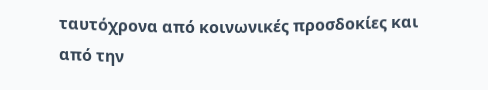ταυτόχρονα από κοινωνικές προσδοκίες και από την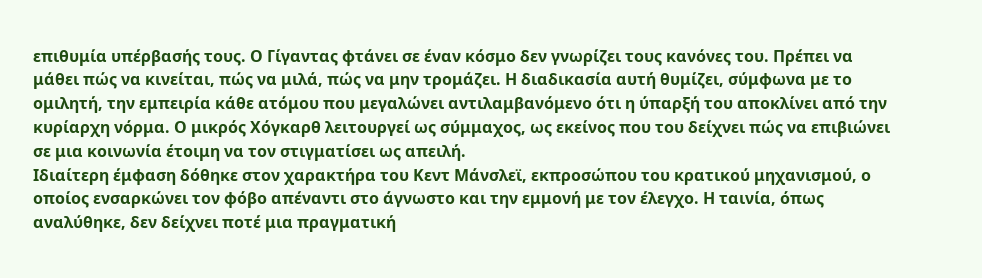επιθυμία υπέρβασής τους. Ο Γίγαντας φτάνει σε έναν κόσμο δεν γνωρίζει τους κανόνες του. Πρέπει να μάθει πώς να κινείται, πώς να μιλά, πώς να μην τρομάζει. Η διαδικασία αυτή θυμίζει, σύμφωνα με το ομιλητή, την εμπειρία κάθε ατόμου που μεγαλώνει αντιλαμβανόμενο ότι η ύπαρξή του αποκλίνει από την κυρίαρχη νόρμα. Ο μικρός Χόγκαρθ λειτουργεί ως σύμμαχος, ως εκείνος που του δείχνει πώς να επιβιώνει σε μια κοινωνία έτοιμη να τον στιγματίσει ως απειλή.
Ιδιαίτερη έμφαση δόθηκε στον χαρακτήρα του Κεντ Μάνσλεϊ, εκπροσώπου του κρατικού μηχανισμού, ο οποίος ενσαρκώνει τον φόβο απέναντι στο άγνωστο και την εμμονή με τον έλεγχο. Η ταινία, όπως αναλύθηκε, δεν δείχνει ποτέ μια πραγματική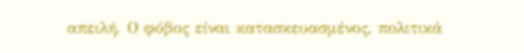απειλή. Ο φόβος είναι κατασκευασμένος, πολιτικά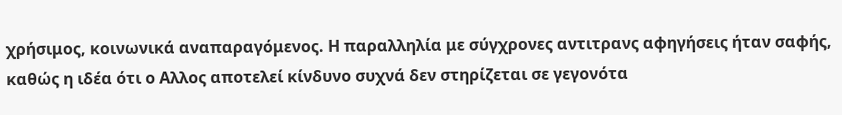χρήσιμος, κοινωνικά αναπαραγόμενος. Η παραλληλία με σύγχρονες αντιτρανς αφηγήσεις ήταν σαφής, καθώς η ιδέα ότι ο Αλλος αποτελεί κίνδυνο συχνά δεν στηρίζεται σε γεγονότα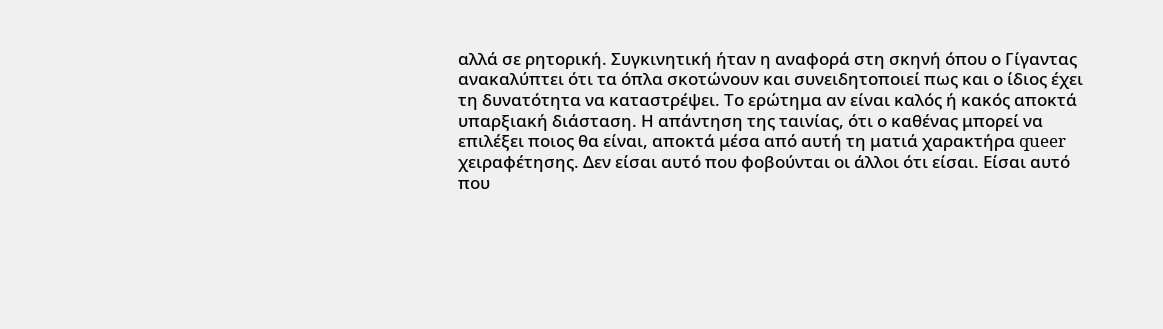αλλά σε ρητορική. Συγκινητική ήταν η αναφορά στη σκηνή όπου ο Γίγαντας ανακαλύπτει ότι τα όπλα σκοτώνουν και συνειδητοποιεί πως και ο ίδιος έχει τη δυνατότητα να καταστρέψει. Το ερώτημα αν είναι καλός ή κακός αποκτά υπαρξιακή διάσταση. Η απάντηση της ταινίας, ότι ο καθένας μπορεί να επιλέξει ποιος θα είναι, αποκτά μέσα από αυτή τη ματιά χαρακτήρα queer χειραφέτησης. Δεν είσαι αυτό που φοβούνται οι άλλοι ότι είσαι. Είσαι αυτό που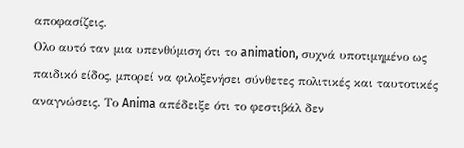αποφασίζεις.
Ολο αυτό ταν μια υπενθύμιση ότι το animation, συχνά υποτιμημένο ως παιδικό είδος, μπορεί να φιλοξενήσει σύνθετες πολιτικές και ταυτοτικές αναγνώσεις. Το Anima απέδειξε ότι το φεστιβάλ δεν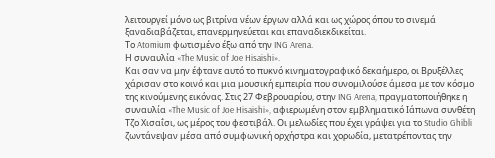λειτουργεί μόνο ως βιτρίνα νέων έργων αλλά και ως χώρος όπου το σινεμά ξαναδιαβάζεται, επανερμηνεύεται και επαναδιεκδικείται.
Το Atomium φωτισμένο έξω από την ING Arena.
Η συναυλία «The Music of Joe Hisaishi».
Και σαν να μην έφτανε αυτό το πυκνό κινηματογραφικό δεκαήμερο, οι Βρυξέλλες χάρισαν στο κοινό και μια μουσική εμπειρία που συνομιλούσε άμεσα με τον κόσμο της κινούμενης εικόνας. Στις 27 Φεβρουαρίου, στην ING Arena, πραγματοποιήθηκε η συναυλία «The Music of Joe Hisaishi», αφιερωμένη στον εμβληματικό Ιάπωνα συνθέτη Τζο Χισαΐσι, ως μέρος του φεστιβάλ. Οι μελωδίες που έχει γράψει για το Studio Ghibli ζωντάνεψαν μέσα από συμφωνική ορχήστρα και χορωδία, μετατρέποντας την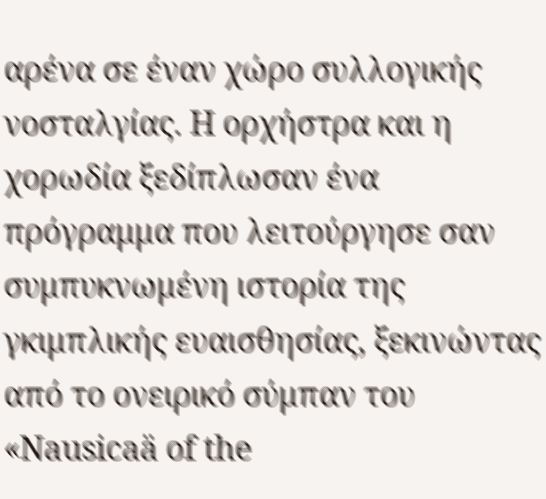αρένα σε έναν χώρο συλλογικής νοσταλγίας. Η ορχήστρα και η χορωδία ξεδίπλωσαν ένα πρόγραμμα που λειτούργησε σαν συμπυκνωμένη ιστορία της γκιμπλικής ευαισθησίας, ξεκινώντας από το ονειρικό σύμπαν του «Nausicaä of the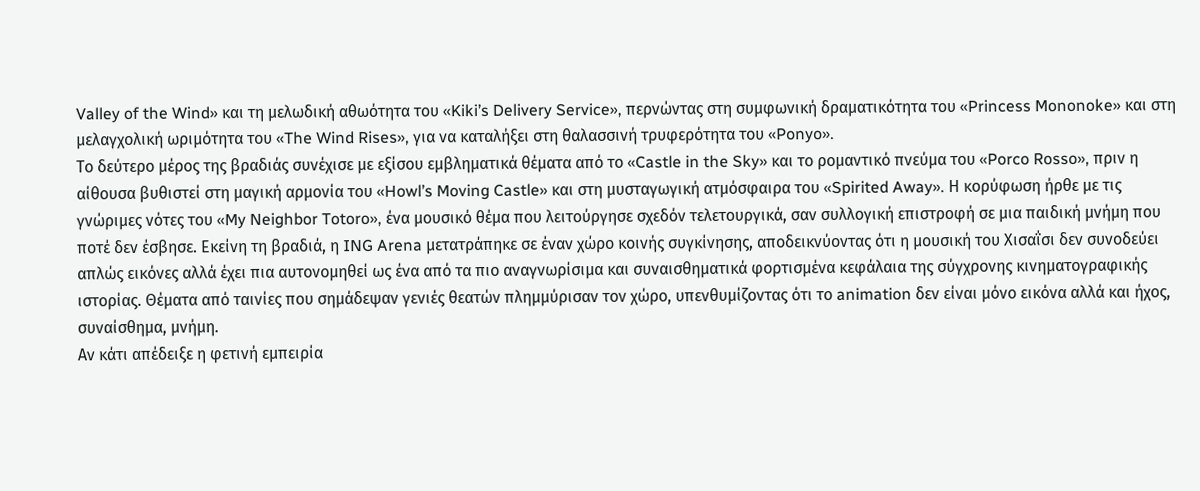Valley of the Wind» και τη μελωδική αθωότητα του «Kiki’s Delivery Service», περνώντας στη συμφωνική δραματικότητα του «Princess Mononoke» και στη μελαγχολική ωριμότητα του «The Wind Rises», για να καταλήξει στη θαλασσινή τρυφερότητα του «Ponyo».
Το δεύτερο μέρος της βραδιάς συνέχισε με εξίσου εμβληματικά θέματα από το «Castle in the Sky» και το ρομαντικό πνεύμα του «Porco Rosso», πριν η αίθουσα βυθιστεί στη μαγική αρμονία του «Howl’s Moving Castle» και στη μυσταγωγική ατμόσφαιρα του «Spirited Away». Η κορύφωση ήρθε με τις γνώριμες νότες του «My Neighbor Totoro», ένα μουσικό θέμα που λειτούργησε σχεδόν τελετουργικά, σαν συλλογική επιστροφή σε μια παιδική μνήμη που ποτέ δεν έσβησε. Εκείνη τη βραδιά, η ING Arena μετατράπηκε σε έναν χώρο κοινής συγκίνησης, αποδεικνύοντας ότι η μουσική του Χισαΐσι δεν συνοδεύει απλώς εικόνες αλλά έχει πια αυτονομηθεί ως ένα από τα πιο αναγνωρίσιμα και συναισθηματικά φορτισμένα κεφάλαια της σύγχρονης κινηματογραφικής ιστορίας. Θέματα από ταινίες που σημάδεψαν γενιές θεατών πλημμύρισαν τον χώρο, υπενθυμίζοντας ότι το animation δεν είναι μόνο εικόνα αλλά και ήχος, συναίσθημα, μνήμη.
Αν κάτι απέδειξε η φετινή εμπειρία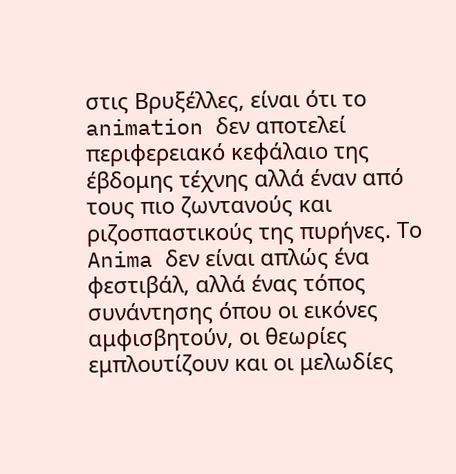στις Βρυξέλλες, είναι ότι το animation δεν αποτελεί περιφερειακό κεφάλαιο της έβδομης τέχνης αλλά έναν από τους πιο ζωντανούς και ριζοσπαστικούς της πυρήνες. Το Anima δεν είναι απλώς ένα φεστιβάλ, αλλά ένας τόπος συνάντησης όπου οι εικόνες αμφισβητούν, οι θεωρίες εμπλουτίζουν και οι μελωδίες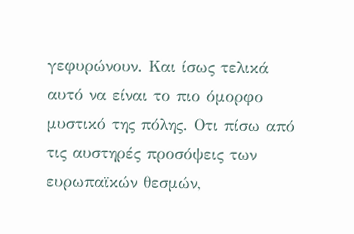γεφυρώνουν. Και ίσως τελικά αυτό να είναι το πιο όμορφο μυστικό της πόλης. Οτι πίσω από τις αυστηρές προσόψεις των ευρωπαϊκών θεσμών,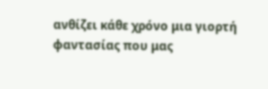ανθίζει κάθε χρόνο μια γιορτή φαντασίας που μας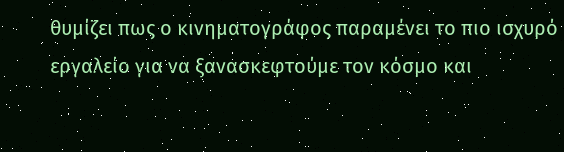θυμίζει πως ο κινηματογράφος παραμένει το πιο ισχυρό εργαλείο για να ξανασκεφτούμε τον κόσμο και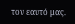τον εαυτό μας.